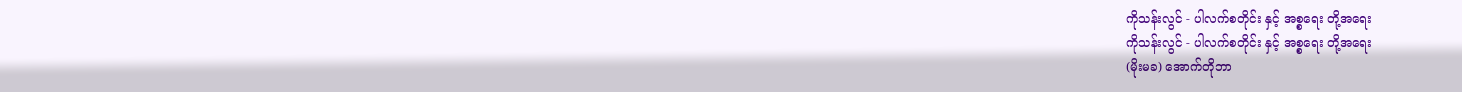ကိုသန်းလွင် - ပါလက်စတိုင်း နှင့် အစ္စရေး တို့အရေး
ကိုသန်းလွင် - ပါလက်စတိုင်း နှင့် အစ္စရေး တို့အရေး
(မိုးမခ) အောက်တိုဘာ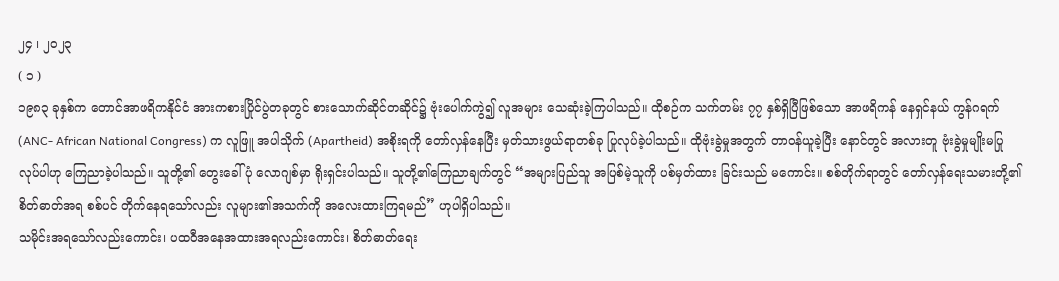၂၄ ၊ ၂၀၂၃
( ၁ )
၁၉၈၃ ခုနှစ်က တောင်အာဖရိကနိုင်ငံ အားကစားပြိုင်ပွဲတခုတွင် စားသောက်ဆိုင်တဆိုင်၌ ဗုံးပေါက်ကွဲ၍ လူအများ သေဆုံးခဲ့ကြပါသည်။ ထိုစဉ်က သက်တမ်း ၇၇ နှစ်ရှိပြီဖြစ်သော အာဖရိကန် နေရှင်နယ် ကွန်ဂရက် (ANC- African National Congress) က လူဖြူ အပါသိုက် (Apartheid) အစိုးရကို တော်လှန်နေပြီး မှတ်သားဖွယ်ရာတစ်ခု ပြုလုပ်ခဲ့ပါသည်။ ထိုဗုံးခွဲမှုအတွက် တာဝန်ယူခဲ့ပြီး နောင်တွင် အလားတူ ဗုံးခွဲမှုမျိုးမပြုလုပ်ပါဟု ကြေညာခဲ့ပါသည်။ သူတို့၏ တွေးခေါ်ပုံ လောဂျစ်မှာ ရိုးရှင်းပါသည်။ သူတို့၏ကြေညာချက်တွင် “အများပြည်သူ အပြစ်မဲ့သူကို ပစ်မှတ်ထား ခြင်းသည် မကောင်း။ စစ်တိုက်ရာတွင် တော်လှန်ရေးသမားတို့၏ စိတ်ဓာတ်အရ စစ်ပင် တိုက်နေရသော်လည်း လူများ၏အသက်ကို အလေးထားကြရမည်” ဟုပါရှိပါသည်။
သမိုင်းအရသော်လည်းကောင်း၊ ပထဝီအနေအထားအရလည်းကောင်း၊ စိတ်ဓာတ်ရေး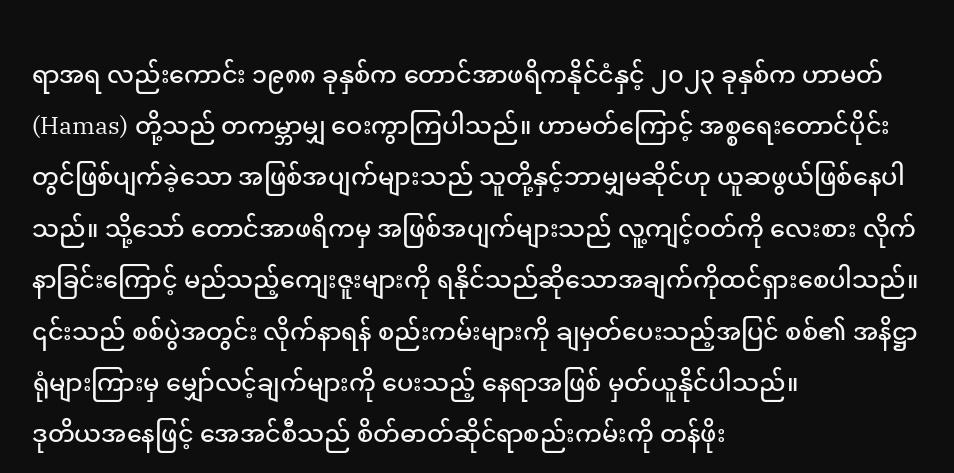ရာအရ လည်းကောင်း ၁၉၈၈ ခုနှစ်က တောင်အာဖရိကနိုင်ငံနှင့် ၂၀၂၃ ခုနှစ်က ဟာမတ် (Hamas) တို့သည် တကမ္ဘာမျှ ဝေးကွာကြပါသည်။ ဟာမတ်ကြောင့် အစ္စရေးတောင်ပိုင်းတွင်ဖြစ်ပျက်ခဲ့သော အဖြစ်အပျက်များသည် သူတို့နှင့်ဘာမျှမဆိုင်ဟု ယူဆဖွယ်ဖြစ်နေပါသည်။ သို့သော် တောင်အာဖရိကမှ အဖြစ်အပျက်များသည် လူ့ကျင့်ဝတ်ကို လေးစား လိုက်နာခြင်းကြောင့် မည်သည့်ကျေးဇူးများကို ရနိုင်သည်ဆိုသောအချက်ကိုထင်ရှားစေပါသည်။ ၎င်းသည် စစ်ပွဲအတွင်း လိုက်နာရန် စည်းကမ်းများကို ချမှတ်ပေးသည့်အပြင် စစ်၏ အနိဋ္ဌာရုံများကြားမှ မျှော်လင့်ချက်များကို ပေးသည့် နေရာအဖြစ် မှတ်ယူနိုင်ပါသည်။
ဒုတိယအနေဖြင့် အေအင်စီသည် စိတ်ဓာတ်ဆိုင်ရာစည်းကမ်းကို တန်ဖိုး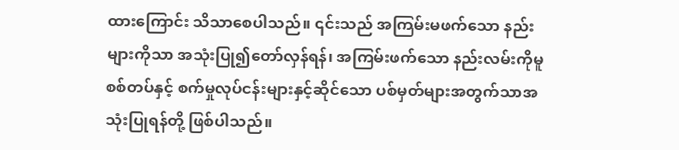ထားကြောင်း သိသာစေပါသည်။ ၎င်းသည် အကြမ်းမဖက်သော နည်းများကိုသာ အသုံးပြု၍တော်လှန်ရန်၊ အကြမ်းဖက်သော နည်းလမ်းကိုမူ စစ်တပ်နှင့် စက်မှုလုပ်ငန်းများနှင့်ဆိုင်သော ပစ်မှတ်များအတွက်သာအသုံးပြုရန်တို့ ဖြစ်ပါသည်။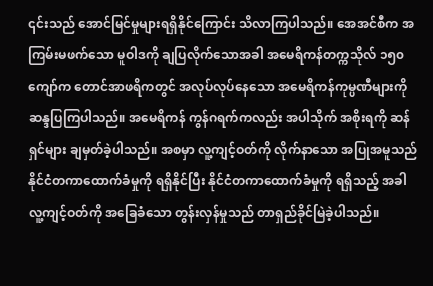၎င်းသည် အောင်မြင်မှုများရရှိနိုင်ကြောင်း သိလာကြပါသည်။ အေအင်စီက အကြမ်းမဖက်သော မူဝါဒကို ချပြလိုက်သောအခါ အမေရိကန်တက္ကသိုလ် ၁၅၀ ကျော်က တောင်အာဖရိကတွင် အလုပ်လုပ်နေသော အမေရိကန်ကုမ္ပဏီများကို ဆန္ဒပြကြပါသည်။ အမေရိကန် ကွန်ဂရက်ကလည်း အပါသိုက် အစိုးရကို ဆန်ရှင်များ ချမှတ်ခဲ့ပါသည်။ အစမှာ လူ့ကျင့်ဝတ်ကို လိုက်နာသော အပြုအမူသည် နိုင်ငံတကာထောက်ခံမှုကို ရရှိနိုင်ပြီး နိုင်ငံတကာထောက်ခံမှုကို ရရှိသည့် အခါ လူ့ကျင့်ဝတ်ကို အခြေခံသော တွန်းလှန်မှုသည် တာရှည်ခိုင်မြဲခဲ့ပါသည်။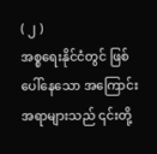( ၂ )
အစ္စရေးနိုင်ငံတွင် ဖြစ်ပေါ်နေသော အကြောင်းအရာများသည် ၎င်းတို့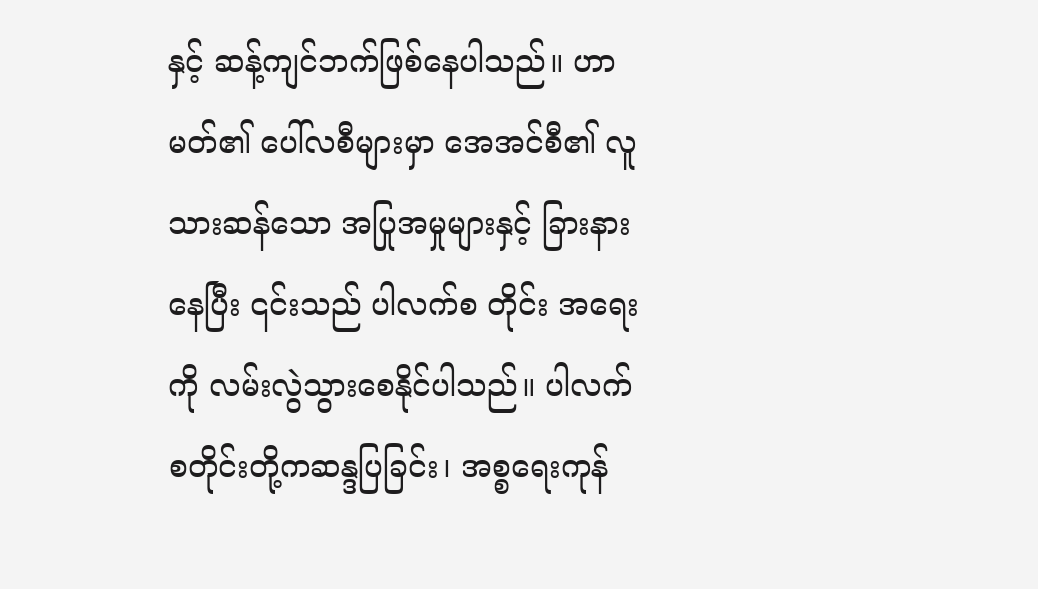နှင့် ဆန့်ကျင်ဘက်ဖြစ်နေပါသည်။ ဟာမတ်၏ ပေါ်လစီများမှာ အေအင်စီ၏ လူသားဆန်သော အပြုအမှုများနှင့် ခြားနားနေပြီး ၎င်းသည် ပါလက်စ တိုင်း အရေးကို လမ်းလွဲသွားစေနိုင်ပါသည်။ ပါလက်စတိုင်းတို့ကဆန္ဒပြခြင်း၊ အစ္စရေးကုန်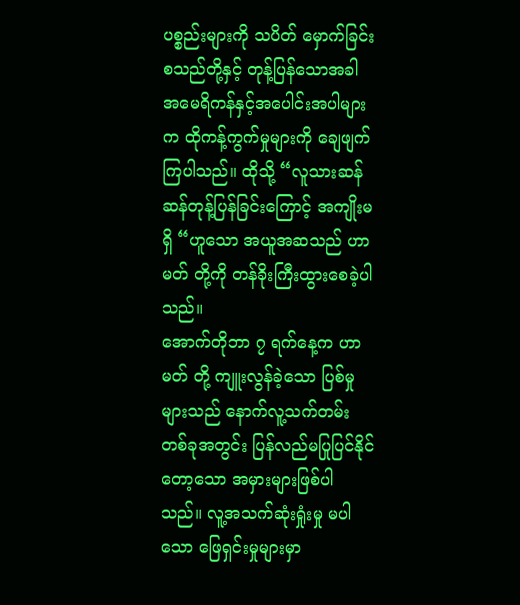ပစ္စည်းများကို သပိတ် မှောက်ခြင်းစသည်တို့နှင့် တုန့်ပြန်သောအခါ အမေရိကန်နှင့်အပေါင်းအပါများက ထိုကန့်ကွက်မှုများကို ချေဖျက် ကြပါသည်။ ထိုသို့ “လူသားဆန်ဆန်တုန့်ပြန်ခြင်းကြောင့် အကျိုးမရှိ “ဟူသော အယူအဆသည် ဟာမတ် တို့ကို တန်ခိုးကြီးထွားစေခဲ့ပါသည်။
အောက်တိုဘာ ၇ ရက်နေ့က ဟာမတ် တို့ ကျူးလွန်ခဲ့သော ပြစ်မှုများသည် နောက်လူ့သက်တမ်းတစ်ခုအတွင်း ပြန်လည်မပြုပြင်နိုင်တော့သော အမှားများဖြစ်ပါသည်။ လူ့အသက်ဆုံးရှုံးမှု မပါ သော ဖြေရှင်းမှုများမှာ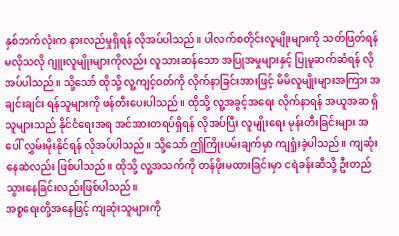နှစ်ဘက်လုံးက နားလည်မှုရှိရန် လိုအပ်ပါသည်။ ပါလက်စတိုင်းလူမျိုးများကို သတ်ဖြတ်ရန် မလိုသလို ဂျူးလူမျိုးများကိုလည်း လူသားဆန်သော အပြုအမှုများနှင့် ပြုမူဆက်ဆံရန် လိုအပ်ပါသည်။ သို့သော် ထိုသို့ လူ့ကျင့်ဝတ်ကို လိုက်နာခြင်းအားဖြင့် မိမိလူမျိုးများအကြား အချင်းချင်း ရန်သူများကို ဖန်တီးပေးပါသည်။ ထိုသို့ လူ့အခွင့်အရေး လိုက်နာရန် အယူအဆ ရှိသူများသည် နိုင်ငံရေးအရ အင်အားတရပ်ရှိရန် လိုအပ်ပြီး လူမျိုးရေး မုန်းတီးခြင်းများ အပေါ် လွှမ်းမိုးနိုင်ရန် လိုအပ်ပါသည်။ သို့သော် ဤကြိုးပမ်းချက်မှာ ကျရှုံးခဲ့ပါသည်။ ကျဆုံးနေဆဲလည်း ဖြစ်ပါသည်။ ထိုသို့ လူ့အသက်ကို တန်ဖိုးမထားခြင်းမှာ ငရဲခန်းဆီသို့ ဦးတည်သွားနေခြင်းလည်းဖြစ်ပါသည်။
အစ္စရေးတို့အနေဖြင့် ကျဆုံးသူများကို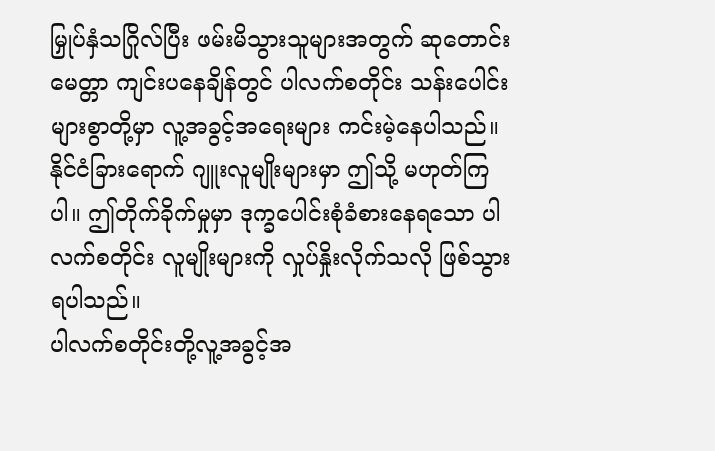မြှုပ်နှံသဂြိုလ်ပြီး ဖမ်းမိသွားသူများအတွက် ဆုတောင်းမေတ္တာ ကျင်းပနေချိန်တွင် ပါလက်စတိုင်း သန်းပေါင်းများစွာတို့မှာ လူ့အခွင့်အရေးများ ကင်းမဲ့နေပါသည်။ နိုင်ငံခြားရောက် ဂျူးလူမျိုးများမှာ ဤသို့ မဟုတ်ကြပါ။ ဤတိုက်ခိုက်မှုမှာ ဒုက္ခပေါင်းစုံခံစားနေရသော ပါလက်စတိုင်း လူမျိုးများကို လှုပ်နှိုးလိုက်သလို ဖြစ်သွားရပါသည်။
ပါလက်စတိုင်းတို့လူ့အခွင့်အ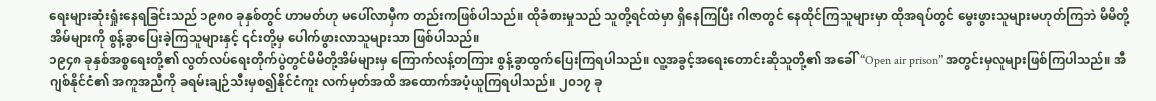ရေးများဆုံးရှုံးနေရခြင်းသည် ၁၉၈၀ ခုနှစ်တွင် ဟာမတ်ဟု မပေါ်လာမှီက တည်းကဖြစ်ပါသည်။ ထိုခံစားမှုသည် သူတို့ရင်ထဲမှာ ရှိနေကြပြီး ဂါဇာတွင် နေထိုင်ကြသူများမှာ ထိုအရပ်တွင် မွေးဖွားသူများမဟုတ်ကြဘဲ မိမိတို့ အိမ်များကို စွန့်ခွာပြေးခဲ့ကြသူများနှင့် ၎င်းတို့မှ ပေါက်ဖွားလာသူများသာ ဖြစ်ပါသည်။
၁၉၄၈ ခုနှစ်အစ္စရေးတို့၏ လွတ်လပ်ရေးတိုက်ပွဲတွင်မိမိတို့အိမ်များမှ ကြောက်လန့်တကြား စွန့်ခွာထွက်ပြေးကြရပါသည်။ လူ့အခွင့်အရေးတောင်းဆိုသူတို့၏ အခေါ် “Open air prison” အတွင်းမှလူများဖြစ်ကြပါသည်။ အီဂျစ်နိုင်ငံ၏ အကူအညီကို ခရမ်းချဉ်သီးမှစ၍နိုင်ငံကူး လက်မှတ်အထိ အထောက်အပံ့ယူကြရပါသည်။ ၂၀၁၇ ခု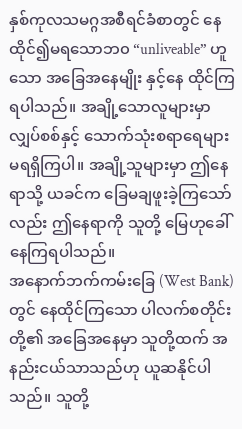နှစ်ကုလသမဂ္ဂအစီရင်ခံစာတွင် နေထိုင်၍မရသောဘ၀ “unliveable” ဟူသော အခြေအနေမျိုး နှင့်နေ ထိုင်ကြရပါသည်။ အချို့သောလူများမှာ လျှပ်စစ်နှင့် သောက်သုံးစရာရေများ မရရှိကြပါ။ အချို့သူများမှာ ဤနေရာသို့ ယခင်က ခြေမချဖူးခဲ့ကြသော်လည်း ဤနေရာကို သူတို့ မြေဟုခေါ်နေကြရပါသည်။
အနောက်ဘက်ကမ်းခြေ (West Bank) တွင် နေထိုင်ကြသော ပါလက်စတိုင်းတို့၏ အခြေအနေမှာ သူတို့ထက် အနည်းငယ်သာသည်ဟု ယူဆနိုင်ပါသည်။ သူတို့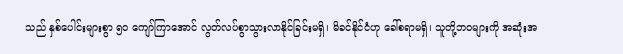သည် နှစ်ပေါင်းများစွာ ၅၀ ကျော်ကြာအောင် လွတ်လပ်စွာသွားလာနိုင်ခြင်းမရှိ၊ မိခင်နိုင်ငံဟု ခေါ်စရာမရှိ၊ သူတို့ဘဝများကို အဆုံးအ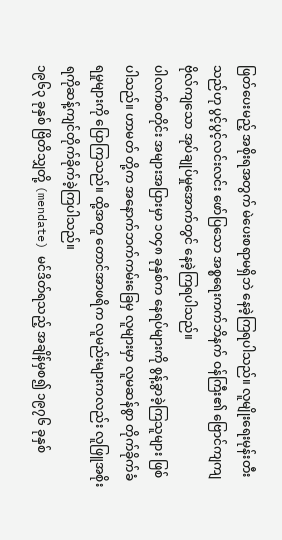ဖြတ်ပေးမည့် အစိုးရအတွက် မဲပေးစရာမရှိဘဲ နေခဲ့ကြရပါသည်။ လူမျိုးရေးမုန်းတီးသည်ဟု ပွင့်ပွင့်လင်းလင်း ဖော်ပြသော အစ္စရေးကက်ဘိနက် ဝန်ကြီး၏ ဗြောင်ကျကျ ဗိုလ်ကျသော အုပ်ချုပ်မှုအောက်တွင် နေခဲ့ကြရပါသည်။
ပါလက်စတိုင်း အများအပြားမှာ ၁၀၄၈ ခုနှစ်က နေရပ်များကို စွန့်ခွာခဲ့ကြသူများ ဖြစ်ပါသည်။ ဟာမတ် တို့က အနောက်ဘက်ကမ်းခြေမှ လူများမှာ လူမဆန်စွာ တိုက်ခိုက်ခံရမှုများကို ပြောကြသည်။ ထို့အတူ တောင်အာဖရိက လူမည်းများကလည်း လူဖြူအစိုးရကိုဆန့်ကျင်တိုက်ခိုက်ခဲ့ကြပါသည်။
၁၉၆၃ ခုနှစ် ဗြိတိသျှတို့ (mendate) မင်ဒိတ်ရသည့် အချိန်မှစ၍ ၁၉၇၆ ခုနှစ်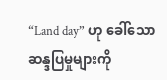“Land day” ဟု ခေါ်သော ဆန္ဒပြမှုများကို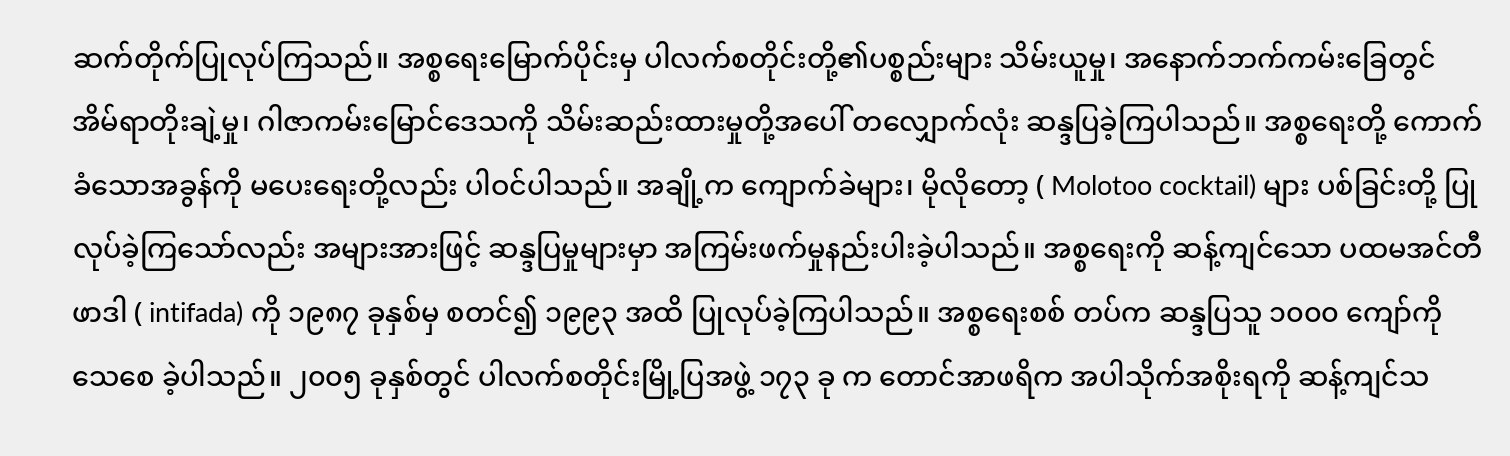ဆက်တိုက်ပြုလုပ်ကြသည်။ အစ္စရေးမြောက်ပိုင်းမှ ပါလက်စတိုင်းတို့၏ပစ္စည်းများ သိမ်းယူမှု၊ အနောက်ဘက်ကမ်းခြေတွင် အိမ်ရာတိုးချဲ့မှု၊ ဂါဇာကမ်းမြောင်ဒေသကို သိမ်းဆည်းထားမှုတို့အပေါ် တလျှောက်လုံး ဆန္ဒပြခဲ့ကြပါသည်။ အစ္စရေးတို့ ကောက်ခံသောအခွန်ကို မပေးရေးတို့လည်း ပါဝင်ပါသည်။ အချို့က ကျောက်ခဲများ၊ မိုလိုတော့ ( Molotoo cocktail) များ ပစ်ခြင်းတို့ ပြုလုပ်ခဲ့ကြသော်လည်း အများအားဖြင့် ဆန္ဒပြမှုများမှာ အကြမ်းဖက်မှုနည်းပါးခဲ့ပါသည်။ အစ္စရေးကို ဆန့်ကျင်သော ပထမအင်တီဖာဒါ ( intifada) ကို ၁၉၈၇ ခုနှစ်မှ စတင်၍ ၁၉၉၃ အထိ ပြုလုပ်ခဲ့ကြပါသည်။ အစ္စရေးစစ် တပ်က ဆန္ဒပြသူ ၁၀၀၀ ကျော်ကို သေစေ ခဲ့ပါသည်။ ၂၀၀၅ ခုနှစ်တွင် ပါလက်စတိုင်းမြို့ပြအဖွဲ့ ၁၇၃ ခု က တောင်အာဖရိက အပါသိုက်အစိုးရကို ဆန့်ကျင်သ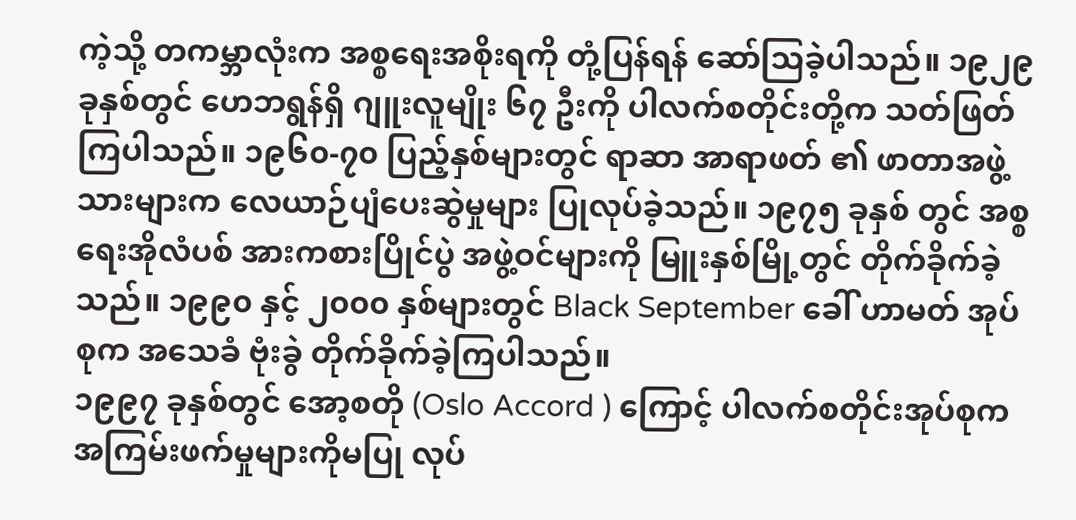ကဲ့သို့ တကမ္ဘာလုံးက အစ္စရေးအစိုးရကို တုံ့ပြန်ရန် ဆော်သြခဲ့ပါသည်။ ၁၉၂၉ ခုနှစ်တွင် ဟေဘရွန်ရှိ ဂျူးလူမျိုး ၆၇ ဦးကို ပါလက်စတိုင်းတို့က သတ်ဖြတ်ကြပါသည်။ ၁၉၆၀-၇၀ ပြည့်နှစ်များတွင် ရာဆာ အာရာဖတ် ၏ ဖာတာအဖွဲ့သားများက လေယာဉ်ပျံပေးဆွဲမှုများ ပြုလုပ်ခဲ့သည်။ ၁၉၇၅ ခုနှစ် တွင် အစ္စရေးအိုလံပစ် အားကစားပြိုင်ပွဲ အဖွဲ့ဝင်များကို မြူးနှစ်မြို့တွင် တိုက်ခိုက်ခဲ့သည်။ ၁၉၉၀ နှင့် ၂၀၀၀ နှစ်များတွင် Black September ခေါ် ဟာမတ် အုပ်စုက အသေခံ ဗုံးခွဲ တိုက်ခိုက်ခဲ့ကြပါသည်။
၁၉၉၇ ခုနှစ်တွင် အော့စတို (Oslo Accord ) ကြောင့် ပါလက်စတိုင်းအုပ်စုက အကြမ်းဖက်မှုများကိုမပြု လုပ်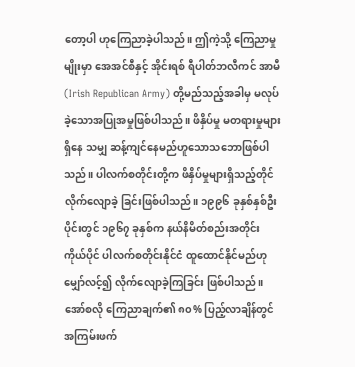တော့ပါ ဟုကြေညာခဲ့ပါသည်။ ဤကဲ့သို့ ကြေညာမှုမျိုးမှာ အေအင်စီနှင့် အိုင်းရစ် ရီပါတ်ဘလီကင် အာမီ (Irish Republican Army) တို့မည်သည့်အခါမှ မလုပ်ခဲ့သောအပြုအမှုဖြစ်ပါသည်။ ဖိနှိပ်မှု မတရားမှုများရှိနေ သမျှ ဆန့်ကျင်နေမည်ဟူသောသဘောဖြစ်ပါသည်။ ပါလက်စတိုင်းတို့က ဖိနှိပ်မှုများရှိသည့်တိုင် လိုက်လျောခဲ့ ခြင်းဖြစ်ပါသည်။ ၁၉၉၆ ခုနှစ်နှစ်ဦးပိုင်းတွင် ၁၉၆၇ ခုနှစ်က နယ်နိမိတ်စည်းအတိုင်း ကိုယ်ပိုင် ပါလက်စတိုင်းနိုင်ငံ ထူထောင်နိုင်မည်ဟု မျှော်လင့်၍ လိုက်လျောခဲ့ကြခြင်း ဖြစ်ပါသည်။ အော်စလို ကြေညာချက်၏ ၈၀% ပြည့်လာချိန်တွင် အကြမ်းဖက်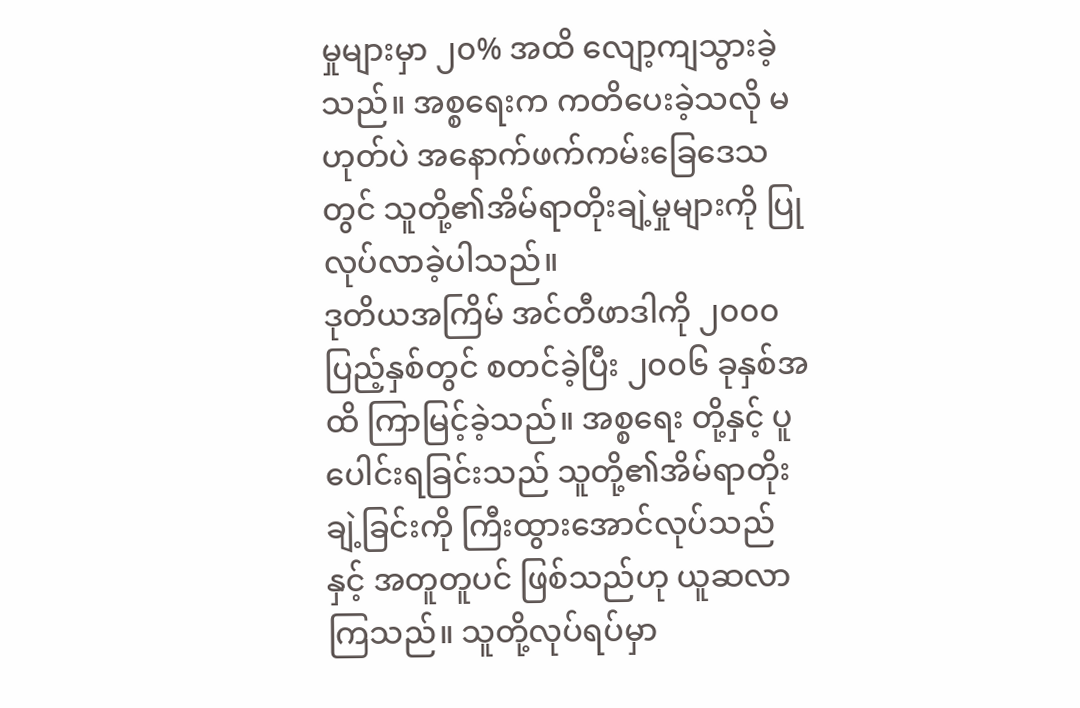မှုများမှာ ၂၀% အထိ လျော့ကျသွားခဲ့သည်။ အစ္စရေးက ကတိပေးခဲ့သလို မဟုတ်ပဲ အနောက်ဖက်ကမ်းခြေဒေသတွင် သူတို့၏အိမ်ရာတိုးချဲ့မှုများကို ပြုလုပ်လာခဲ့ပါသည်။
ဒုတိယအကြိမ် အင်တီဖာဒါကို ၂၀၀၀ ပြည့်နှစ်တွင် စတင်ခဲ့ပြီး ၂၀၀၆ ခုနှစ်အထိ ကြာမြင့်ခဲ့သည်။ အစ္စရေး တို့နှင့် ပူပေါင်းရခြင်းသည် သူတို့၏အိမ်ရာတိုးချဲ့ခြင်းကို ကြီးထွားအောင်လုပ်သည်နှင့် အတူတူပင် ဖြစ်သည်ဟု ယူဆလာကြသည်။ သူတို့လုပ်ရပ်မှာ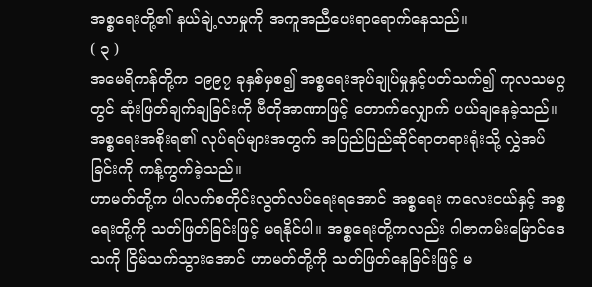အစ္စရေးတို့၏ နယ်ချဲ့လာမှုကို အကူအညီပေးရာရောက်နေသည်။
( ၃ )
အမေရိကန်တို့က ၁၉၉၇ ခုနှစ်မှစ၍ အစ္စရေးအုပ်ချုပ်မှုနှင့်ပတ်သက်၍ ကုလသမဂ္ဂတွင် ဆုံးဖြတ်ချက်ချခြင်းကို ဗီတိုအာဏာဖြင့် တောက်လျှောက် ပယ်ချနေခဲ့သည်။ အစ္စရေးအစိုးရ၏ လုပ်ရပ်များအတွက် အပြည်ပြည်ဆိုင်ရာတရားရုံးသို့ လွှဲအပ်ခြင်းကို ကန့်ကွက်ခဲ့သည်။
ဟာမတ်တို့က ပါလက်စတိုင်းလွတ်လပ်ရေးရအောင် အစ္စရေး ကလေးငယ်နှင့် အစ္စရေးတို့ကို သတ်ဖြတ်ခြင်းဖြင့် မရနိုင်ပါ။ အစ္စရေးတို့ကလည်း ဂါဇာကမ်းမြောင်ဒေသကို ငြိမ်သက်သွားအောင် ဟာမတ်တို့ကို သတ်ဖြတ်နေခြင်းဖြင့် မ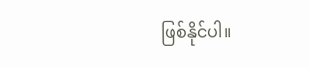ဖြစ်နိုင်ပါ။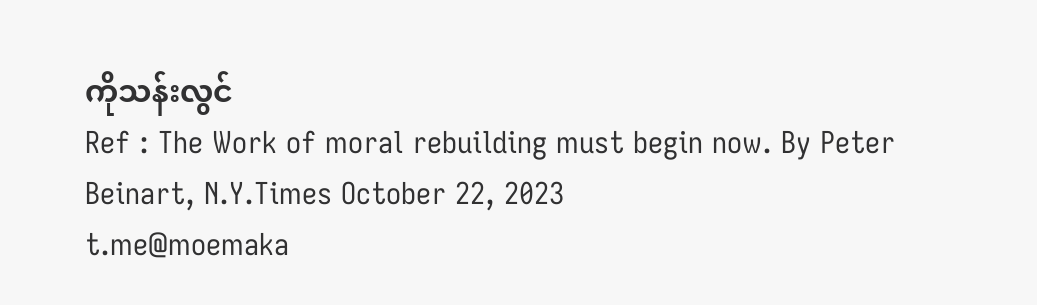ကိုသန်းလွင်
Ref : The Work of moral rebuilding must begin now. By Peter Beinart, N.Y.Times October 22, 2023
t.me@moemaka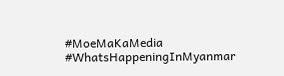#MoeMaKaMedia
#WhatsHappeningInMyanmar